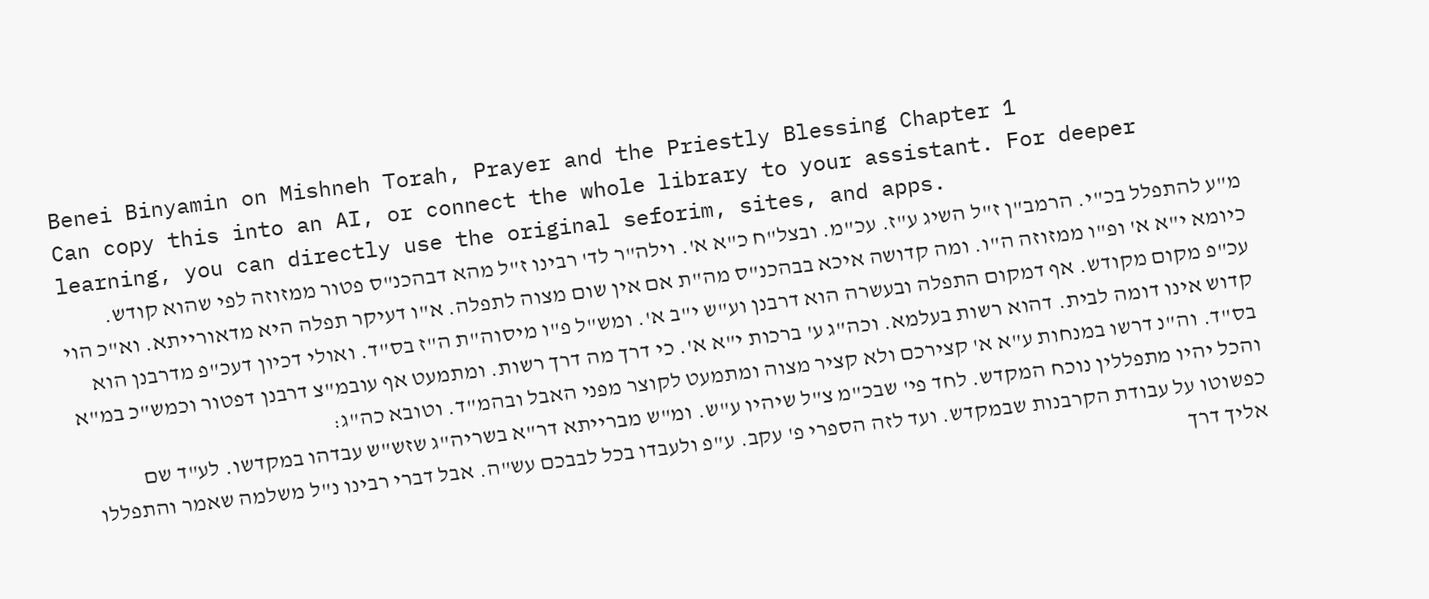Benei Binyamin on Mishneh Torah, Prayer and the Priestly Blessing Chapter 1
Can copy this into an AI, or connect the whole library to your assistant. For deeper learning, you can directly use the original seforim, sites, and apps.
מ"ע להתפלל בכ"י. הרמב"ן ז"ל השיג ע"ז. עכ"מ. ובצל"ח כ"א א'. וילה"ר לד' רבינו ז"ל מהא דבהכנ"ס פטור ממזוזה לפי שהוא קודש. כיומא י"א א' ופ"ו ממזוזה ה"ו. ומה קדושה איכא בבהכנ"ס מה"ת אם אין שום מצוה לתפלה. א"ו דעיקר תפלה היא מדאורייתא. וא"כ הוי עכ"פ מקום מקודש. אף דמקום התפלה ובעשרה הוא דרבנן וע"ש י"ב א'. ומש"ל פ"ו מיסוה"ת ה"ז בס"ד. ואולי דכיון דעכ"פ מדרבנן הוא קדוש אינו דומה לבית. דהוא רשות בעלמא. וכה"ג ע' ברכות י"א א'. כי דרך מה דרך רשות. ומתמעט אף עובמ"צ דרבנן דפטור וכמש"כ במ"א בס"ד. וה"נ דרשו במנחות ע"א א' קצירכם ולא קציר מצוה ומתמעט לקוצר מפני האבל ובהמ"ד. וטובא כה"ג:
והכל יהיו מתפללין נוכח המקדש. לחד פי' שבכ"מ צ"ל שיהיו ע"ש. ומ"ש מברייתא דר"א בשריה"ג שזש"ש עבדהו במקדשו. לע"ד שם כפשוטו על עבודת הקרבנות שבמקדש. ועד לזה הספרי פ' עקב. ע"פ ולעבדו בכל לבבכם עש"ה. אבל דברי רבינו נ"ל משלמה שאמר והתפללו אליך דרך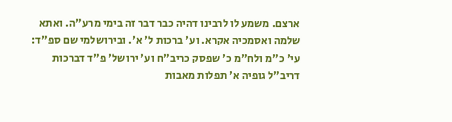ארצם. משמע לו לרבינו דהיה כבר דבר זה בימי מרע"ה. ואתא שלמה ואסמכיה אקרא. וע' ברכות ל' א'. ובירושלמי שם ספ"ד:
עי' כ"מ ולח"מ כ' שפסק כריב"ח וע' ירושל' פ"ד דברכות דריב"ל גופיה א' תפלות מאבות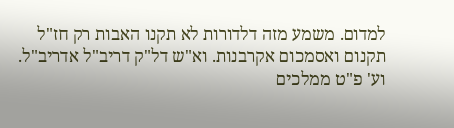למדום. משמע מזה דלדורות לא תקנו האבות רק חז"ל תקנום ואסמכום אקרבנות. וא"ש דל"ק דריב"ל אדריב"ל. וע' פ"ט ממלכים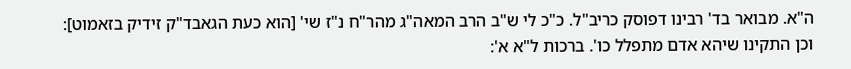ה"א. מבואר בד' רבינו דפוסק כריב"ל. כ"כ לי ש"ב הרב המאה"ג מהר"ח נ"ז שי' [הוא כעת הגאבד"ק זידיק בזאמוט]:
וכן התקינו שיהא אדם מתפלל כו'. ברכות ל"א א':